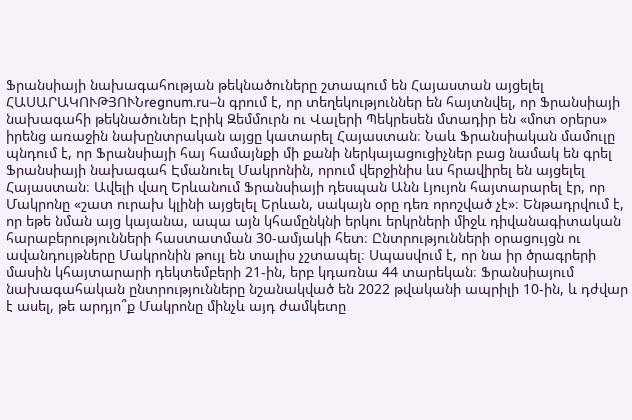Ֆրանսիայի նախագահության թեկնածուները շտապում են Հայաստան այցելել
ՀԱՍԱՐԱԿՈՒԹՅՈՒՆregnum.ru–ն գրում է, որ տեղեկություններ են հայտնվել, որ Ֆրանսիայի նախագահի թեկնածուներ Էրիկ Զեմմուրն ու Վալերի Պեկրեսեն մտադիր են «մոտ օրերս» իրենց առաջին նախընտրական այցը կատարել Հայաստան։ Նաև Ֆրանսիական մամուլը պնդում է, որ Ֆրանսիայի հայ համայնքի մի քանի ներկայացուցիչներ բաց նամակ են գրել Ֆրանսիայի նախագահ Էմանուել Մակրոնին, որում վերջինիս ևս հրավիրել են այցելել Հայաստան։ Ավելի վաղ Երևանում Ֆրանսիայի դեսպան Անն Լյույոն հայտարարել էր, որ Մակրոնը «շատ ուրախ կլինի այցելել Երևան, սակայն օրը դեռ որոշված չէ»։ Ենթադրվում է, որ եթե նման այց կայանա, ապա այն կհամընկնի երկու երկրների միջև դիվանագիտական հարաբերությունների հաստատման 30-ամյակի հետ։ Ընտրությունների օրացույցն ու ավանդույթները Մակրոնին թույլ են տալիս չշտապել։ Սպասվում է, որ նա իր ծրագրերի մասին կհայտարարի դեկտեմբերի 21-ին, երբ կդառնա 44 տարեկան։ Ֆրանսիայում նախագահական ընտրությունները նշանակված են 2022 թվականի ապրիլի 10-ին, և դժվար է ասել, թե արդյո՞ք Մակրոնը մինչև այդ ժամկետը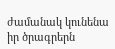ժամանակ կունենա իր ծրագրերն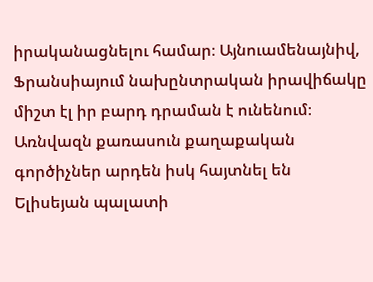իրականացնելու համար։ Այնուամենայնիվ, Ֆրանսիայում նախընտրական իրավիճակը միշտ էլ իր բարդ դրաման է ունենում։ Առնվազն քառասուն քաղաքական գործիչներ արդեն իսկ հայտնել են Ելիսեյան պալատի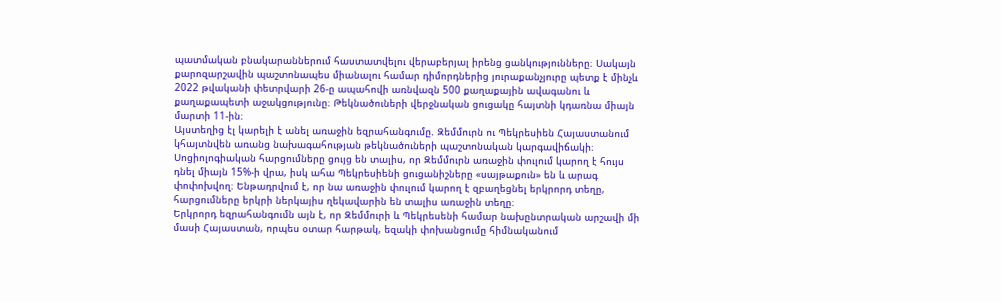պատմական բնակարաններում հաստատվելու վերաբերյալ իրենց ցանկությունները։ Սակայն քարոզարշավին պաշտոնապես միանալու համար դիմորդներից յուրաքանչյուրը պետք է մինչև 2022 թվականի փետրվարի 26-ը ապահովի առնվազն 500 քաղաքային ավագանու և քաղաքապետի աջակցությունը։ Թեկնածուների վերջնական ցուցակը հայտնի կդառնա միայն մարտի 11-ին։
Այստեղից էլ կարելի է անել առաջին եզրահանգումը. Զեմմուրն ու Պեկրեսիեն Հայաստանում կհայտնվեն առանց նախագահության թեկնածուների պաշտոնական կարգավիճակի։ Սոցիոլոգիական հարցումները ցույց են տալիս, որ Զեմմուրն առաջին փուլում կարող է հույս դնել միայն 15%-ի վրա, իսկ ահա Պեկրեսիենի ցուցանիշները «սայթաքուն» են և արագ փոփոխվող։ Ենթադրվում է, որ նա առաջին փուլում կարող է զբաղեցնել երկրորդ տեղը, հարցումները երկրի ներկայիս ղեկավարին են տալիս առաջին տեղը։
Երկրորդ եզրահանգումն այն է, որ Զեմմուրի և Պեկրեսենի համար նախընտրական արշավի մի մասի Հայաստան, որպես օտար հարթակ, եզակի փոխանցումը հիմնականում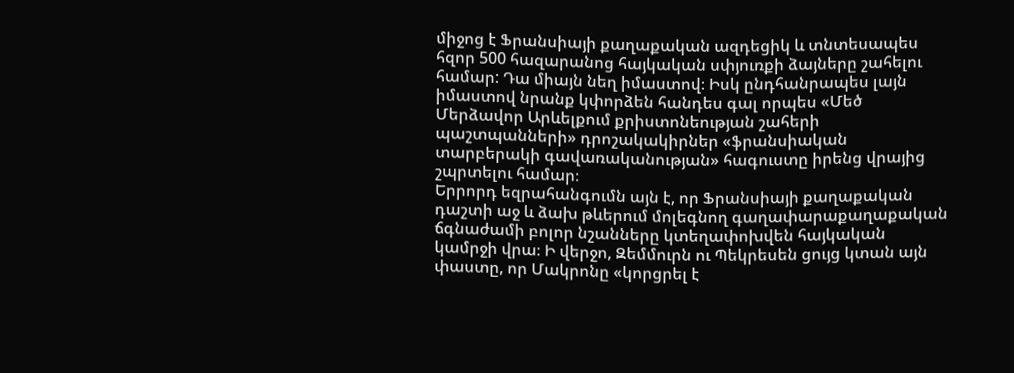միջոց է Ֆրանսիայի քաղաքական ազդեցիկ և տնտեսապես հզոր 500 հազարանոց հայկական սփյուռքի ձայները շահելու համար: Դա միայն նեղ իմաստով։ Իսկ ընդհանրապես լայն իմաստով նրանք կփորձեն հանդես գալ որպես «Մեծ Մերձավոր Արևելքում քրիստոնեության շահերի պաշտպանների» դրոշակակիրներ «ֆրանսիական տարբերակի գավառականության» հագուստը իրենց վրայից շպրտելու համար։
Երրորդ եզրահանգումն այն է, որ Ֆրանսիայի քաղաքական դաշտի աջ և ձախ թևերում մոլեգնող գաղափարաքաղաքական ճգնաժամի բոլոր նշանները կտեղափոխվեն հայկական կամրջի վրա։ Ի վերջո, Զեմմուրն ու Պեկրեսեն ցույց կտան այն փաստը, որ Մակրոնը «կորցրել է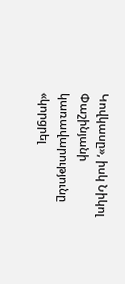Կովկասը», իսկ Նիկոլ Փաշինյանի կառավարությունը «կորցրել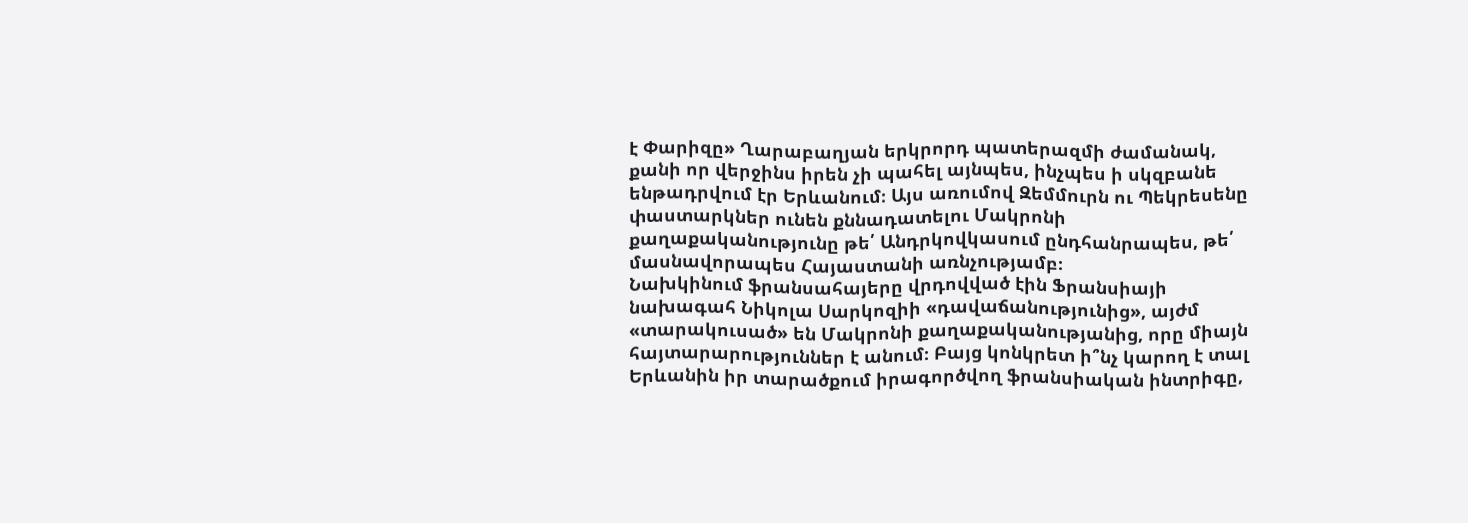է Փարիզը» Ղարաբաղյան երկրորդ պատերազմի ժամանակ, քանի որ վերջինս իրեն չի պահել այնպես, ինչպես ի սկզբանե ենթադրվում էր Երևանում։ Այս առումով Զեմմուրն ու Պեկրեսենը փաստարկներ ունեն քննադատելու Մակրոնի քաղաքականությունը թե՛ Անդրկովկասում ընդհանրապես, թե՛ մասնավորապես Հայաստանի առնչությամբ։
Նախկինում ֆրանսահայերը վրդովված էին Ֆրանսիայի նախագահ Նիկոլա Սարկոզիի «դավաճանությունից», այժմ «տարակուսած» են Մակրոնի քաղաքականությանից, որը միայն հայտարարություններ է անում։ Բայց կոնկրետ ի՞նչ կարող է տալ Երևանին իր տարածքում իրագործվող ֆրանսիական ինտրիգը,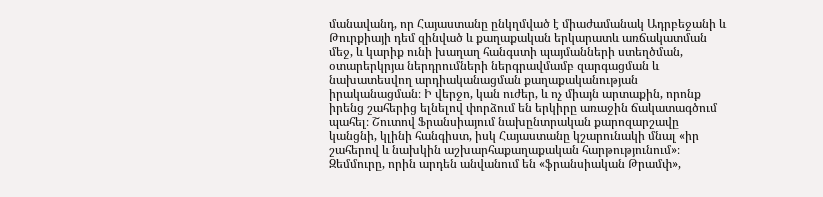մանավանդ, որ Հայաստանը ընկղմված է միաժամանակ Ադրբեջանի և Թուրքիայի դեմ զինված և քաղաքական երկարատև առճակատման մեջ, և կարիք ունի խաղաղ հանգստի պայմանների ստեղծման, օտարերկրյա ներդրումների ներգրավմամբ զարգացման և նախատեսվող արդիականացման քաղաքականության իրականացման։ Ի վերջո, կան ուժեր, և ոչ միայն արտաքին, որոնք իրենց շահերից ելնելով փորձում են երկիրը առաջին ճակատագծում պահել։ Շուտով Ֆրանսիայում նախընտրական քարոզարշավը կանցնի, կլինի հանգիստ, իսկ Հայաստանը կշարունակի մնալ «իր շահերով և նախկին աշխարհաքաղաքական հարթությունում»։ Զեմմուրը, որին արդեն անվանում են «ֆրանսիական Թրամփ»,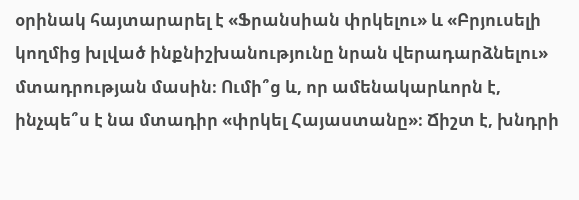օրինակ հայտարարել է «Ֆրանսիան փրկելու» և «Բրյուսելի կողմից խլված ինքնիշխանությունը նրան վերադարձնելու» մտադրության մասին։ Ումի՞ց և, որ ամենակարևորն է, ինչպե՞ս է նա մտադիր «փրկել Հայաստանը»։ Ճիշտ է, խնդրի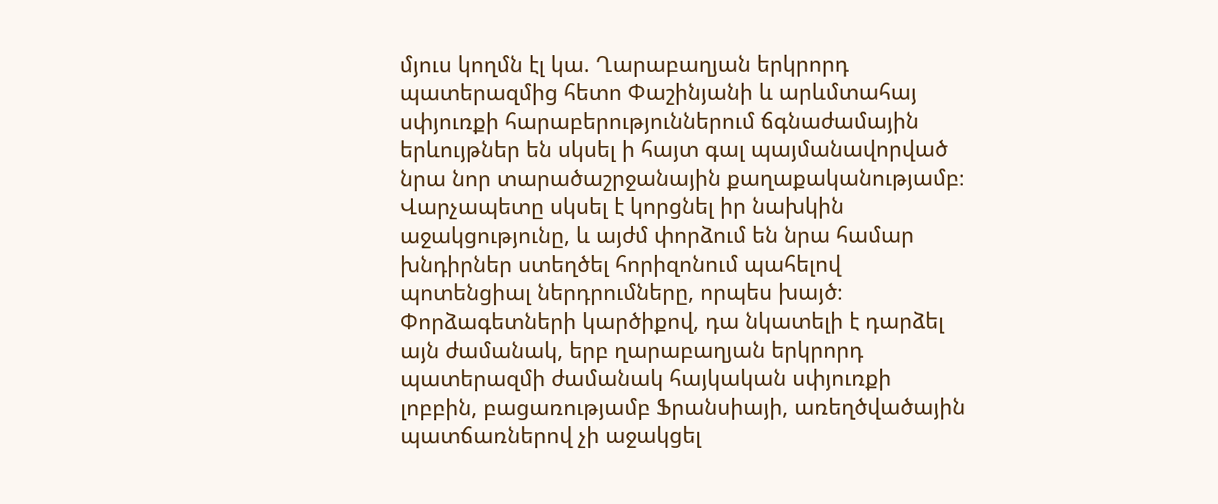մյուս կողմն էլ կա. Ղարաբաղյան երկրորդ պատերազմից հետո Փաշինյանի և արևմտահայ սփյուռքի հարաբերություններում ճգնաժամային երևույթներ են սկսել ի հայտ գալ պայմանավորված նրա նոր տարածաշրջանային քաղաքականությամբ։
Վարչապետը սկսել է կորցնել իր նախկին աջակցությունը, և այժմ փորձում են նրա համար խնդիրներ ստեղծել հորիզոնում պահելով պոտենցիալ ներդրումները, որպես խայծ։ Փորձագետների կարծիքով, դա նկատելի է դարձել այն ժամանակ, երբ ղարաբաղյան երկրորդ պատերազմի ժամանակ հայկական սփյուռքի լոբբին, բացառությամբ Ֆրանսիայի, առեղծվածային պատճառներով չի աջակցել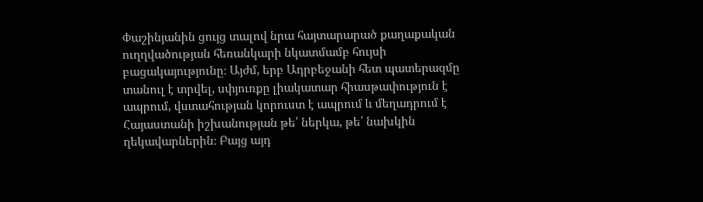Փաշինյանին ցույց տալով նրա հայտարարած քաղաքական ուղղվածության հեռանկարի նկատմամբ հույսի բացակայությունը։ Այժմ, երբ Ադրբեջանի հետ պատերազմը տանուլ է տրվել, սփյուռքը լիակատար հիասթափություն է ապրում, վստահության կորուստ է ապրում և մեղադրում է Հայաստանի իշխանության թե՛ ներկա, թե՛ նախկին ղեկավարներին։ Բայց այդ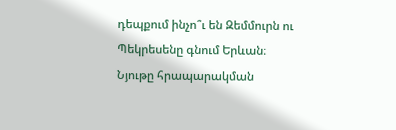դեպքում ինչո՞ւ են Զեմմուրն ու Պեկրեսենը գնում Երևան։
Նյութը հրապարակման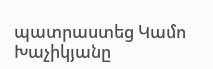պատրաստեց Կամո Խաչիկյանը